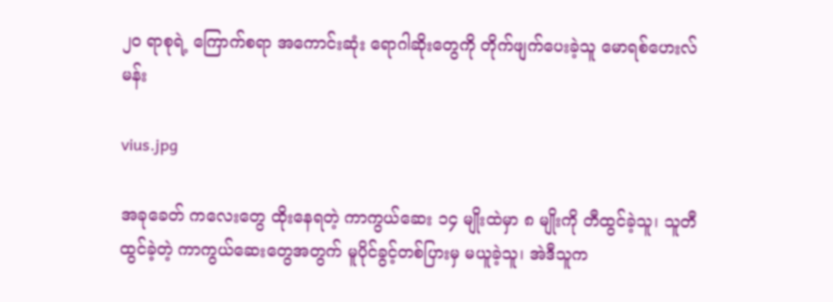၂၀ ရာစုရဲ့ ကြောက်စရာ အကောင်းဆုံး ရောဂါဆိုးတွေကို တိုက်ဖျက်ပေးခဲ့သူ မောရစ်ဟေးလ်မန်း

vius.jpg

အခုခေတ် ကလေးတွေ ထိုးနေရတဲ့ ကာကွယ်ဆေး ၁၄ မျိုးထဲမှာ ၈ မျိုးကို တီထွင်ခဲ့သူ၊ သူတီထွင်ခဲ့တဲ့ ကာကွယ်ဆေးတွေအတွက် မူပိုင်ခွင့်တစ်ပြားမှ မယူခဲ့သူ၊ အဲဒီသူက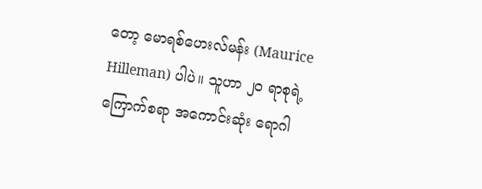တော့ မောရစ်ဟေးလ်မန်း (Maurice Hilleman) ပါပဲ။ သူဟာ ၂၀ ရာစုရဲ့ ကြောက်စရာ အကောင်းဆုံး ရောဂါ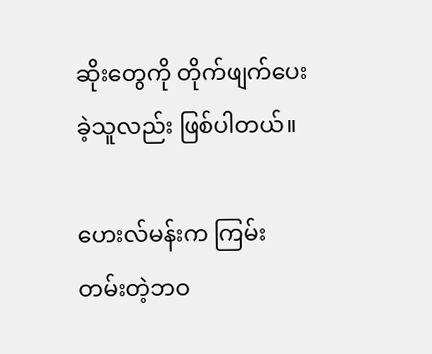ဆိုးတွေကို တိုက်ဖျက်ပေးခဲ့သူလည်း ဖြစ်ပါတယ်။

ဟေးလ်မန်းက ကြမ်းတမ်းတဲ့ဘဝ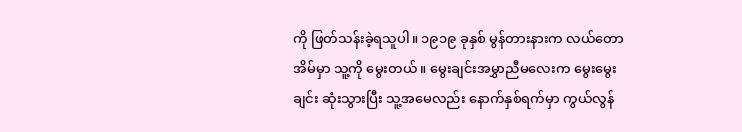ကို ဖြတ်သန်းခဲ့ရသူပါ။ ၁၉၁၉ ခုနှစ် မွန်တားနားက လယ်တောအိမ်မှာ သူ့ကို မွေးတယ်။ မွေးချင်းအမွှာညီမလေးက မွေးမွေးချင်း ဆုံးသွားပြီး သူ့အမေလည်း နောက်နှစ်ရက်မှာ ကွယ်လွန်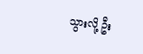သွားလို့ ဦး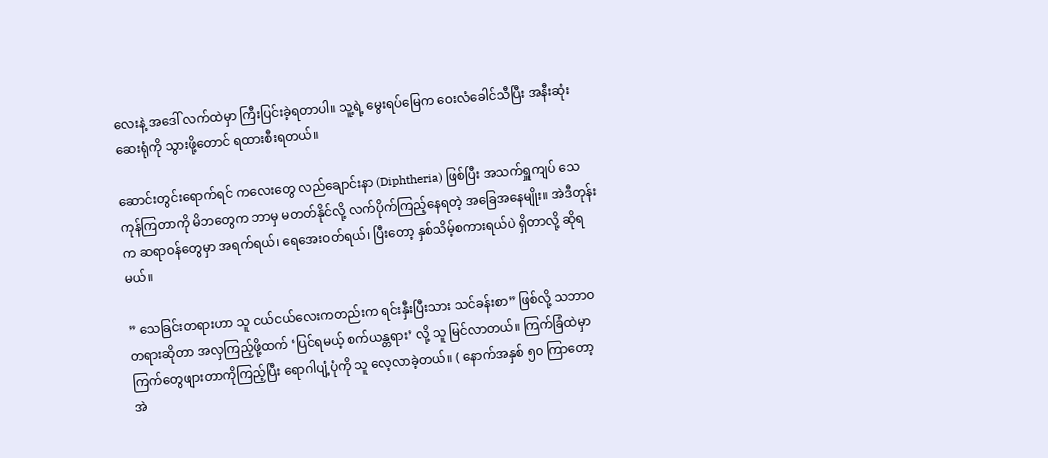လေးနဲ့ အဒေါ် လက်ထဲမှာ ကြီးပြင်းခဲ့ရတာပါ။ သူ့ရဲ့ မွေးရပ်မြေက ဝေးလံခေါင်သီပြီး အနီးဆုံး ဆေးရုံကို သွားဖို့တောင် ရထားစီးရတယ်။

ဆောင်းတွင်းရောက်ရင် ကလေးတွေ လည်ချောင်းနာ (Diphtheria) ဖြစ်ပြီး အသက်ရှူကျပ် သေကုန်ကြတာကို မိဘတွေက ဘာမှ မတတ်နိုင်လို့ လက်ပိုက်ကြည့်နေရတဲ့ အခြေအနေမျိုး။ အဲဒီတုန်းက ဆရာဝန်တွေမှာ အရက်ရယ်၊ ရေအေးဝတ်ရယ်၊ ပြီးတော့ နှစ်သိမ့်စကားရယ်ပဲ ရှိတာလို့ ဆိုရမယ်။

” သေခြင်းတရားဟာ သူ ငယ်ငယ်လေးကတည်းက ရင်းနှီးပြီးသား သင်ခန်းစာ” ဖြစ်လို့ သဘာဝတရားဆိုတာ အလှကြည့်ဖို့ထက် ‘ပြင်ရမယ့် စက်ယန္တရား’ လို့ သူ မြင်လာတယ်။ ကြက်ခြံထဲမှာ ကြက်တွေဖျားတာကိုကြည့်ပြီး ရောဂါပျံ့ပုံကို သူ လေ့လာခဲ့တယ်။ ( နောက်အနှစ် ၅၀ ကြာတော့ အဲ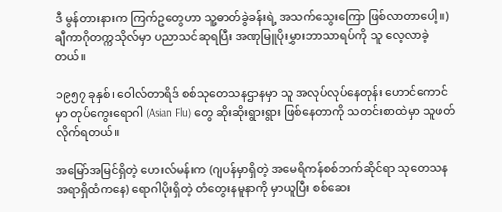ဒီ မွန်တားနားက ကြက်ဥတွေဟာ သူ့ဓာတ်ခွဲခန်းရဲ့ အသက်သွေးကြော ဖြစ်လာတာပေါ့။) ချီကာဂိုတက္ကသိုလ်မှာ ပညာသင်ဆုရပြီး အဏုမြူပိုးမွှားဘာသာရပ်ကို သူ လေ့လာခဲ့တယ်။

၁၉၅၇ ခုနှစ်၊ ဝေါလ်တာရိဒ် စစ်သုတေသနဌာနမှာ သူ အလုပ်လုပ်နေတုန်း ဟောင်ကောင်မှာ တုပ်ကွေးရောဂါ (Asian Flu) တွေ ဆိုးဆိုးရွားရွား ဖြစ်နေတာကို သတင်းစာထဲမှာ သူဖတ်လိုက်ရတယ်။

အမြော်အမြင်ရှိတဲ့ ဟေးလ်မန်းက (ဂျပန်မှာရှိတဲ့ အမေရိကန်စစ်ဘက်ဆိုင်ရာ သုတေသနအရာရှိထံကနေ) ရောဂါပိုးရှိတဲ့ တံတွေးနမူနာကို မှာယူပြီး စစ်ဆေး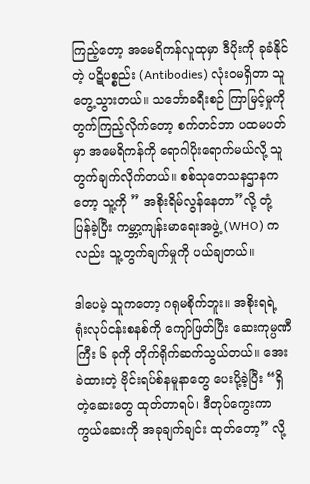ကြည့်တော့ အမေရိကန်လူထုမှာ ဒီပိုးကို ခုခံနိုင်တဲ့ ပဋိပစ္စည်း (Antibodies) လုံးဝမရှိတာ သူ တွေ့သွားတယ်။ သင်္ဘောခရီးစဉ် ကြာမြင့်မှုကို တွက်ကြည့်လိုက်တော့ စက်တင်ဘာ ပထမပတ်မှာ အမေရိကန်ကို ရောဂါပိုးရောက်မယ်လို့ သူ တွက်ချက်လိုက်တယ်။ စစ်သုတေသနဌာနကတော့ သူ့ကို ” အစိုးရိမ်လွန်နေတာ”လို့ တုံ့ပြန်ခဲ့ပြီး ကမ္ဘာ့ကျန်းမာရေးအဖွဲ့ (WHO) ကလည်း သူ့တွက်ချက်မှုကို ပယ်ချတယ်။

ဒါပေမဲ့ သူကတော့ ဂရုမစိုက်ဘူး။ အစိုးရရဲ့ ရုံးလုပ်ငန်းစနစ်ကို ကျော်ဖြတ်ပြီး ဆေးကုမ္ပဏီကြီး ၆ ခုကို တိုက်ရိုက်ဆက်သွယ်တယ်။ အေးခဲထားတဲ့ ဗိုင်းရပ်စ်နမူနာတွေ ပေးပို့ခဲ့ပြီး “ရှိတဲ့ဆေးတွေ ထုတ်တာရပ်၊ ဒီတုပ်ကွေးကာကွယ်ဆေးကို အခုချက်ချင်း ထုတ်တော့” လို့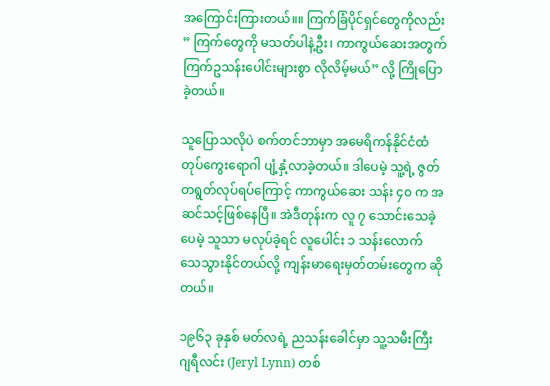အကြောင်းကြားတယ်။။ ကြက်ခြံပိုင်ရှင်တွေကိုလည်း ” ကြက်တွေကို မသတ်ပါနဲ့ဦး၊ ကာကွယ်ဆေးအတွက် ကြက်ဥသန်းပေါင်းများစွာ လိုလိမ့်မယ်” လို့ ကြိုပြောခဲ့တယ်။

သူပြောသလိုပဲ စက်တင်ဘာမှာ အမေရိကန်နိုင်ငံထံ တုပ်ကွေးရောဂါ ပျံ့နှံ့လာခဲ့တယ်။ ဒါပေမဲ့ သူ့ရဲ့ ဇွတ်တရွတ်လုပ်ရပ်ကြောင့် ကာကွယ်ဆေး သန်း ၄၀ က အဆင်သင့်ဖြစ်နေပြီ။ အဲဒီတုန်းက လူ ၇ သောင်းသေခဲ့ပေမဲ့ သူသာ မလုပ်ခဲ့ရင် လူပေါင်း ၁ သန်းလောက် သေသွားနိုင်တယ်လို့ ကျန်းမာရေးမှတ်တမ်းတွေက ဆိုတယ်။

၁၉၆၃ ခုနှစ် မတ်လရဲ့ ညသန်းခေါင်မှာ သူ့သမီးကြီး ဂျရီလင်း (Jeryl Lynn) တစ်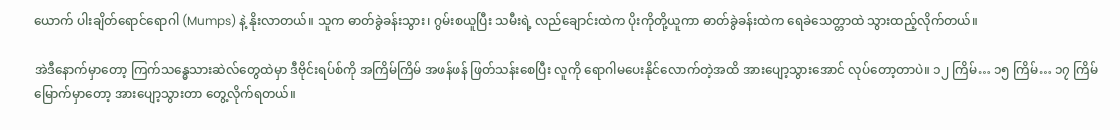ယောက် ပါးချိတ်ရောင်ရောဂါ (Mumps) နဲ့ နိုးလာတယ်။ သူက ဓာတ်ခွဲခန်းသွား၊ ဂွမ်းစယူပြီး သမီးရဲ့ လည်ချောင်းထဲက ပိုးကိုတို့ယူကာ ဓာတ်ခွဲခန်းထဲက ရေခဲသေတ္တာထဲ သွားထည့်လိုက်တယ်။

အဲဒီနောက်မှာတော့ ကြက်သန္ဓေသားဆဲလ်တွေထဲမှာ ဒီဗိုင်းရပ်စ်ကို အကြိမ်ကြိမ် အဖန်ဖန် ဖြတ်သန်းစေပြီး လူကို ရောဂါမပေးနိုင်လောက်တဲ့အထိ အားပျော့သွားအောင် လုပ်တော့တာပဲ။ ၁၂ ကြိမ်… ၁၅ ကြိမ်… ၁၇ ကြိမ်မြောက်မှာတော့ အားပျော့သွားတာ တွေ့လိုက်ရတယ်။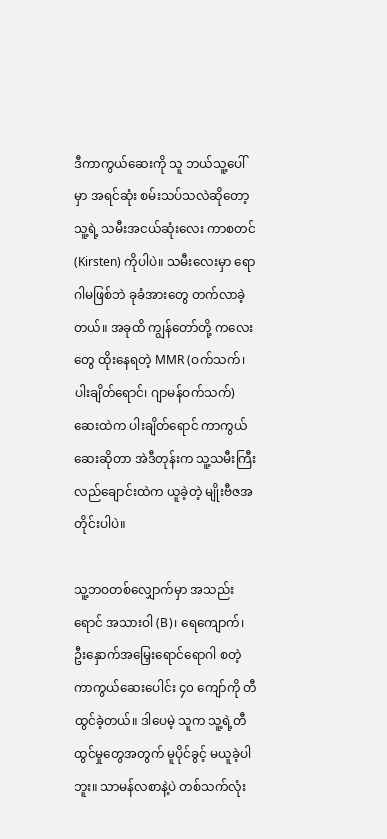ဒီကာကွယ်ဆေးကို သူ ဘယ်သူ့ပေါ်မှာ အရင်ဆုံး စမ်းသပ်သလဲဆိုတော့ သူ့ရဲ့ သမီးအငယ်ဆုံးလေး ကာစတင် (Kirsten) ကိုပါပဲ။ သမီးလေးမှာ ရောဂါမဖြစ်ဘဲ ခုခံအားတွေ တက်လာခဲ့တယ်။ အခုထိ ကျွန်တော်တို့ ကလေးတွေ ထိုးနေရတဲ့ MMR (ဝက်သက်၊ ပါးချိတ်ရောင်၊ ဂျာမန်ဝက်သက်) ဆေးထဲက ပါးချိတ်ရောင် ကာကွယ်ဆေးဆိုတာ အဲဒီတုန်းက သူ့သမီးကြီး လည်ချောင်းထဲက ယူခဲ့တဲ့ မျိုးဗီဇအတိုင်းပါပဲ။

သူ့ဘဝတစ်လျှောက်မှာ အသည်းရောင် အသားဝါ (B)၊ ရေကျောက်၊ ဦးနှောက်အမြှေးရောင်ရောဂါ စတဲ့ ကာကွယ်ဆေးပေါင်း ၄၀ ကျော်ကို တီထွင်ခဲ့တယ်။ ဒါပေမဲ့ သူက သူ့ရဲ့တီထွင်မှုတွေအတွက် မူပိုင်ခွင့် မယူခဲ့ပါဘူး။ သာမန်လစာနဲ့ပဲ တစ်သက်လုံး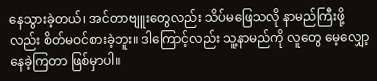နေသွားခဲ့တယ်၊ အင်တာဗျူးတွေလည်း သိပ်မဖြေသလို နာမည်ကြီးဖို့လည်း စိတ်မဝင်စားခဲ့ဘူး။ ဒါကြောင့်လည်း သူ့နာမည်ကို လူတွေ မေ့လျှော့နေခဲ့ကြတာ ဖြစ်မှာပါ။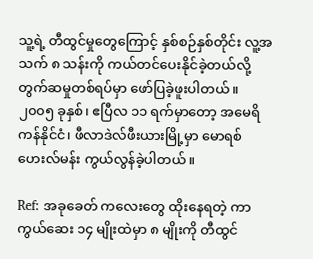သူ့ရဲ့ တီထွင်မှုတွေကြောင့် နှစ်စဉ်နှစ်တိုင်း လူ့အသက် ၈ သန်းကို ကယ်တင်ပေးနိုင်ခဲ့တယ်လို့ တွက်ဆမှုတစ်ရပ်မှာ ဖော်ပြခဲ့ဖူးပါတယ်။ ၂၀၀၅ ခုနှစ်၊ ဧပြီလ ၁၁ ရက်မှာတော့ အမေရိကန်နိုင်ငံ၊ ဖီလာဒဲလ်ဖီးယားမြို့မှာ မောရစ်ဟေးလ်မန်း ကွယ်လွန်ခဲ့ပါတယ်။

Ref: အခုခေတ် ကလေးတွေ ထိုးနေရတဲ့ ကာကွယ်ဆေး ၁၄ မျိုးထဲမှာ ၈ မျိုးကို တီထွင်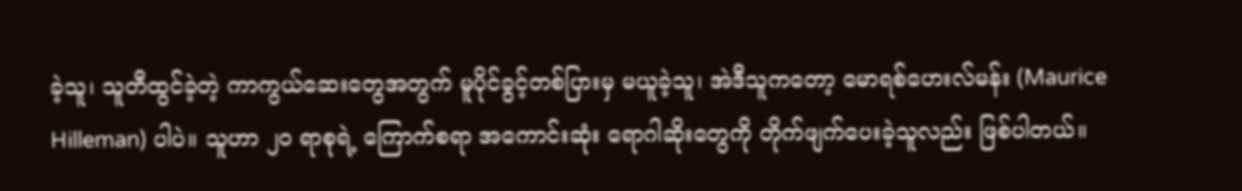ခဲ့သူ၊ သူတီထွင်ခဲ့တဲ့ ကာကွယ်ဆေးတွေအတွက် မူပိုင်ခွင့်တစ်ပြားမှ မယူခဲ့သူ၊ အဲဒီသူကတော့ မောရစ်ဟေးလ်မန်း (Maurice Hilleman) ပါပဲ။ သူဟာ ၂၀ ရာစုရဲ့ ကြောက်စရာ အကောင်းဆုံး ရောဂါဆိုးတွေကို တိုက်ဖျက်ပေးခဲ့သူလည်း ဖြစ်ပါတယ်။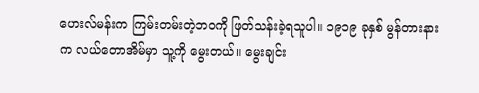ဟေးလ်မန်းက ကြမ်းတမ်းတဲ့ဘဝကို ဖြတ်သန်းခဲ့ရသူပါ။ ၁၉၁၉ ခုနှစ် မွန်တားနားက လယ်တောအိမ်မှာ သူ့ကို မွေးတယ်။ မွေးချင်း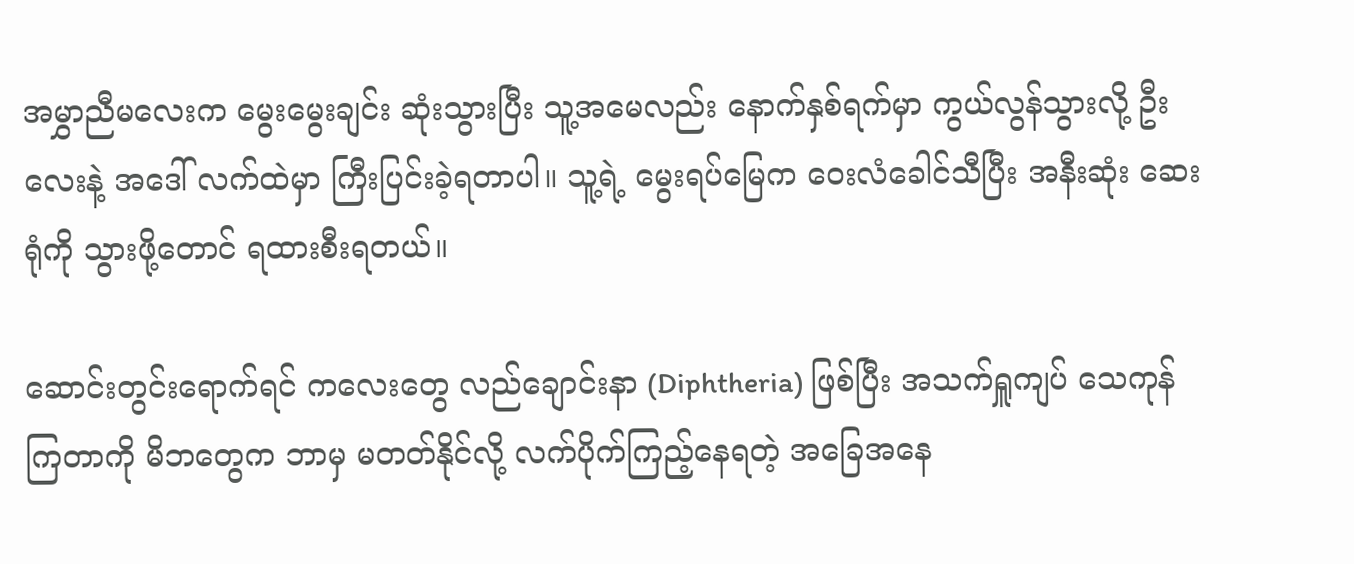အမွှာညီမလေးက မွေးမွေးချင်း ဆုံးသွားပြီး သူ့အမေလည်း နောက်နှစ်ရက်မှာ ကွယ်လွန်သွားလို့ ဦးလေးနဲ့ အဒေါ် လက်ထဲမှာ ကြီးပြင်းခဲ့ရတာပါ။ သူ့ရဲ့ မွေးရပ်မြေက ဝေးလံခေါင်သီပြီး အနီးဆုံး ဆေးရုံကို သွားဖို့တောင် ရထားစီးရတယ်။

ဆောင်းတွင်းရောက်ရင် ကလေးတွေ လည်ချောင်းနာ (Diphtheria) ဖြစ်ပြီး အသက်ရှူကျပ် သေကုန်ကြတာကို မိဘတွေက ဘာမှ မတတ်နိုင်လို့ လက်ပိုက်ကြည့်နေရတဲ့ အခြေအနေ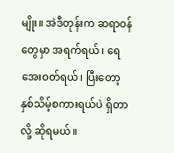မျိုး။ အဲဒီတုန်းက ဆရာဝန်တွေမှာ အရက်ရယ်၊ ရေအေးဝတ်ရယ်၊ ပြီးတော့ နှစ်သိမ့်စကားရယ်ပဲ ရှိတာလို့ ဆိုရမယ်။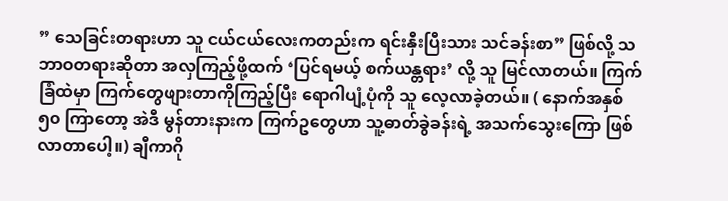” သေခြင်းတရားဟာ သူ ငယ်ငယ်လေးကတည်းက ရင်းနှီးပြီးသား သင်ခန်းစာ” ဖြစ်လို့ သဘာဝတရားဆိုတာ အလှကြည့်ဖို့ထက် ‘ပြင်ရမယ့် စက်ယန္တရား’ လို့ သူ မြင်လာတယ်။ ကြက်ခြံထဲမှာ ကြက်တွေဖျားတာကိုကြည့်ပြီး ရောဂါပျံ့ပုံကို သူ လေ့လာခဲ့တယ်။ ( နောက်အနှစ် ၅၀ ကြာတော့ အဲဒီ မွန်တားနားက ကြက်ဥတွေဟာ သူ့ဓာတ်ခွဲခန်းရဲ့ အသက်သွေးကြော ဖြစ်လာတာပေါ့။) ချီကာဂို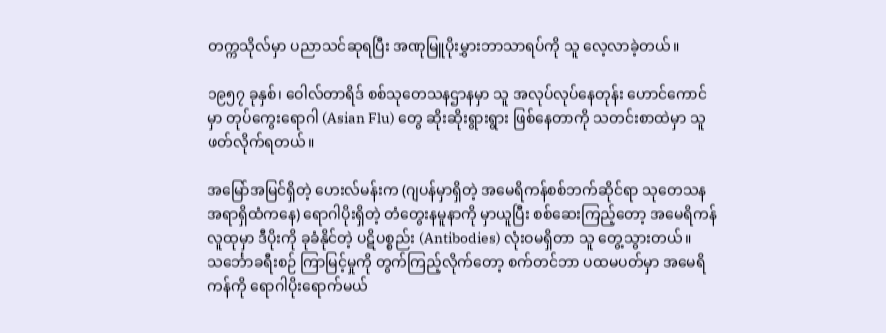တက္ကသိုလ်မှာ ပညာသင်ဆုရပြီး အဏုမြူပိုးမွှားဘာသာရပ်ကို သူ လေ့လာခဲ့တယ်။

၁၉၅၇ ခုနှစ်၊ ဝေါလ်တာရိဒ် စစ်သုတေသနဌာနမှာ သူ အလုပ်လုပ်နေတုန်း ဟောင်ကောင်မှာ တုပ်ကွေးရောဂါ (Asian Flu) တွေ ဆိုးဆိုးရွားရွား ဖြစ်နေတာကို သတင်းစာထဲမှာ သူဖတ်လိုက်ရတယ်။

အမြော်အမြင်ရှိတဲ့ ဟေးလ်မန်းက (ဂျပန်မှာရှိတဲ့ အမေရိကန်စစ်ဘက်ဆိုင်ရာ သုတေသနအရာရှိထံကနေ) ရောဂါပိုးရှိတဲ့ တံတွေးနမူနာကို မှာယူပြီး စစ်ဆေးကြည့်တော့ အမေရိကန်လူထုမှာ ဒီပိုးကို ခုခံနိုင်တဲ့ ပဋိပစ္စည်း (Antibodies) လုံးဝမရှိတာ သူ တွေ့သွားတယ်။ သင်္ဘောခရီးစဉ် ကြာမြင့်မှုကို တွက်ကြည့်လိုက်တော့ စက်တင်ဘာ ပထမပတ်မှာ အမေရိကန်ကို ရောဂါပိုးရောက်မယ်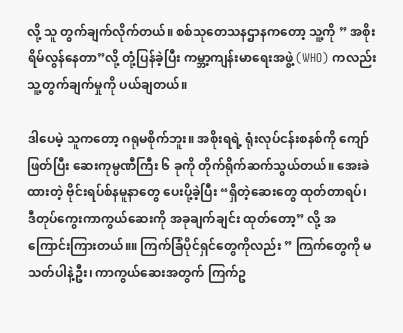လို့ သူ တွက်ချက်လိုက်တယ်။ စစ်သုတေသနဌာနကတော့ သူ့ကို ” အစိုးရိမ်လွန်နေတာ”လို့ တုံ့ပြန်ခဲ့ပြီး ကမ္ဘာ့ကျန်းမာရေးအဖွဲ့ (WHO) ကလည်း သူ့တွက်ချက်မှုကို ပယ်ချတယ်။

ဒါပေမဲ့ သူကတော့ ဂရုမစိုက်ဘူး။ အစိုးရရဲ့ ရုံးလုပ်ငန်းစနစ်ကို ကျော်ဖြတ်ပြီး ဆေးကုမ္ပဏီကြီး ၆ ခုကို တိုက်ရိုက်ဆက်သွယ်တယ်။ အေးခဲထားတဲ့ ဗိုင်းရပ်စ်နမူနာတွေ ပေးပို့ခဲ့ပြီး “ရှိတဲ့ဆေးတွေ ထုတ်တာရပ်၊ ဒီတုပ်ကွေးကာကွယ်ဆေးကို အခုချက်ချင်း ထုတ်တော့” လို့ အကြောင်းကြားတယ်။။ ကြက်ခြံပိုင်ရှင်တွေကိုလည်း ” ကြက်တွေကို မသတ်ပါနဲ့ဦး၊ ကာကွယ်ဆေးအတွက် ကြက်ဥ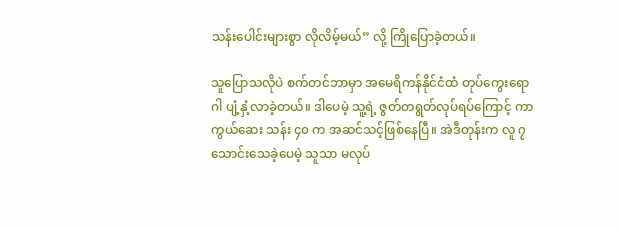သန်းပေါင်းများစွာ လိုလိမ့်မယ်” လို့ ကြိုပြောခဲ့တယ်။

သူပြောသလိုပဲ စက်တင်ဘာမှာ အမေရိကန်နိုင်ငံထံ တုပ်ကွေးရောဂါ ပျံ့နှံ့လာခဲ့တယ်။ ဒါပေမဲ့ သူ့ရဲ့ ဇွတ်တရွတ်လုပ်ရပ်ကြောင့် ကာကွယ်ဆေး သန်း ၄၀ က အဆင်သင့်ဖြစ်နေပြီ။ အဲဒီတုန်းက လူ ၇ သောင်းသေခဲ့ပေမဲ့ သူသာ မလုပ်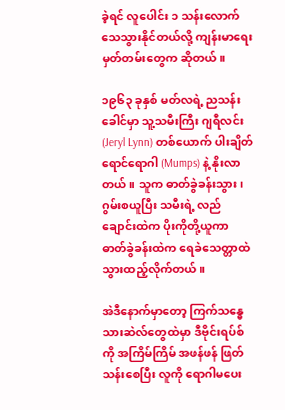ခဲ့ရင် လူပေါင်း ၁ သန်းလောက် သေသွားနိုင်တယ်လို့ ကျန်းမာရေးမှတ်တမ်းတွေက ဆိုတယ်။

၁၉၆၃ ခုနှစ် မတ်လရဲ့ ညသန်းခေါင်မှာ သူ့သမီးကြီး ဂျရီလင်း (Jeryl Lynn) တစ်ယောက် ပါးချိတ်ရောင်ရောဂါ (Mumps) နဲ့ နိုးလာတယ်။ သူက ဓာတ်ခွဲခန်းသွား၊ ဂွမ်းစယူပြီး သမီးရဲ့ လည်ချောင်းထဲက ပိုးကိုတို့ယူကာ ဓာတ်ခွဲခန်းထဲက ရေခဲသေတ္တာထဲ သွားထည့်လိုက်တယ်။

အဲဒီနောက်မှာတော့ ကြက်သန္ဓေသားဆဲလ်တွေထဲမှာ ဒီဗိုင်းရပ်စ်ကို အကြိမ်ကြိမ် အဖန်ဖန် ဖြတ်သန်းစေပြီး လူကို ရောဂါမပေး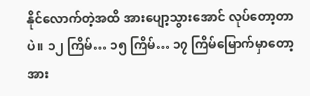နိုင်လောက်တဲ့အထိ အားပျော့သွားအောင် လုပ်တော့တာပဲ။ ၁၂ ကြိမ်… ၁၅ ကြိမ်… ၁၇ ကြိမ်မြောက်မှာတော့ အား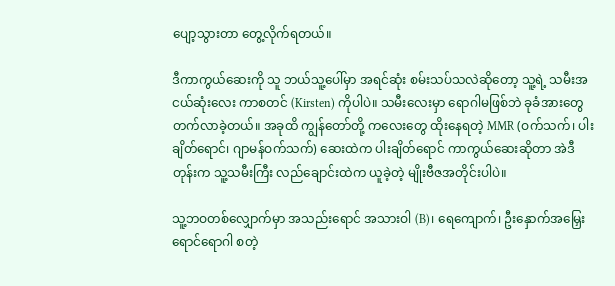ပျော့သွားတာ တွေ့လိုက်ရတယ်။

ဒီကာကွယ်ဆေးကို သူ ဘယ်သူ့ပေါ်မှာ အရင်ဆုံး စမ်းသပ်သလဲဆိုတော့ သူ့ရဲ့ သမီးအငယ်ဆုံးလေး ကာစတင် (Kirsten) ကိုပါပဲ။ သမီးလေးမှာ ရောဂါမဖြစ်ဘဲ ခုခံအားတွေ တက်လာခဲ့တယ်။ အခုထိ ကျွန်တော်တို့ ကလေးတွေ ထိုးနေရတဲ့ MMR (ဝက်သက်၊ ပါးချိတ်ရောင်၊ ဂျာမန်ဝက်သက်) ဆေးထဲက ပါးချိတ်ရောင် ကာကွယ်ဆေးဆိုတာ အဲဒီတုန်းက သူ့သမီးကြီး လည်ချောင်းထဲက ယူခဲ့တဲ့ မျိုးဗီဇအတိုင်းပါပဲ။

သူ့ဘဝတစ်လျှောက်မှာ အသည်းရောင် အသားဝါ (B)၊ ရေကျောက်၊ ဦးနှောက်အမြှေးရောင်ရောဂါ စတဲ့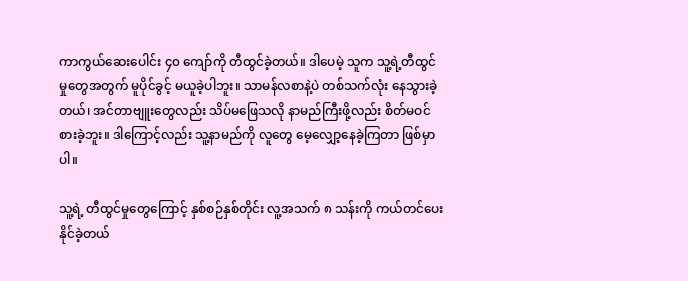ကာကွယ်ဆေးပေါင်း ၄၀ ကျော်ကို တီထွင်ခဲ့တယ်။ ဒါပေမဲ့ သူက သူ့ရဲ့တီထွင်မှုတွေအတွက် မူပိုင်ခွင့် မယူခဲ့ပါဘူး။ သာမန်လစာနဲ့ပဲ တစ်သက်လုံး နေသွားခဲ့တယ်၊ အင်တာဗျူးတွေလည်း သိပ်မဖြေသလို နာမည်ကြီးဖို့လည်း စိတ်မဝင်စားခဲ့ဘူး။ ဒါကြောင့်လည်း သူ့နာမည်ကို လူတွေ မေ့လျှော့နေခဲ့ကြတာ ဖြစ်မှာပါ။

သူ့ရဲ့ တီထွင်မှုတွေကြောင့် နှစ်စဉ်နှစ်တိုင်း လူ့အသက် ၈ သန်းကို ကယ်တင်ပေးနိုင်ခဲ့တယ်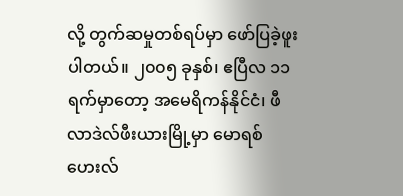လို့ တွက်ဆမှုတစ်ရပ်မှာ ဖော်ပြခဲ့ဖူးပါတယ်။ ၂၀၀၅ ခုနှစ်၊ ဧပြီလ ၁၁ ရက်မှာတော့ အမေရိကန်နိုင်ငံ၊ ဖီလာဒဲလ်ဖီးယားမြို့မှာ မောရစ်ဟေးလ်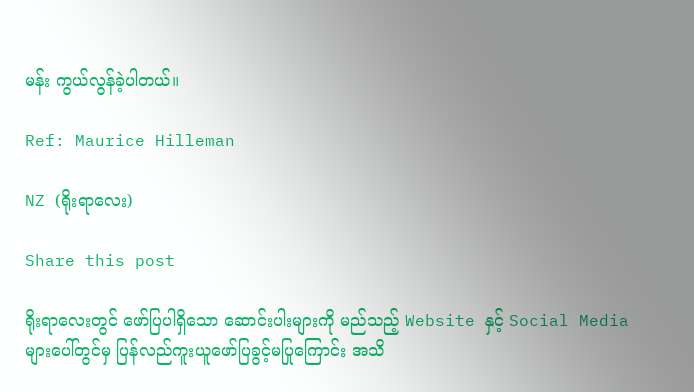မန်း ကွယ်လွန်ခဲ့ပါတယ်။

Ref: Maurice Hilleman

NZ (ရိုးရာလေး)

Share this post

ရိုးရာလေးတွင် ဖော်ပြပါရှိသော ဆောင်းပါးများကို မည်သည့် Website နှင့် Social Media များပေါ်တွင်မှ ပြန်လည်ကူးယူဖော်ပြခွင့်မပြုကြောင်း အသိ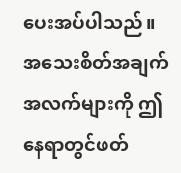ပေးအပ်ပါသည်။ အသေးစိတ်အချက်အလက်များကို ဤနေရာတွင်ဖတ်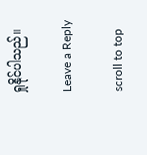ရှုနိုင်ပါသည်။

Leave a Reply

scroll to top